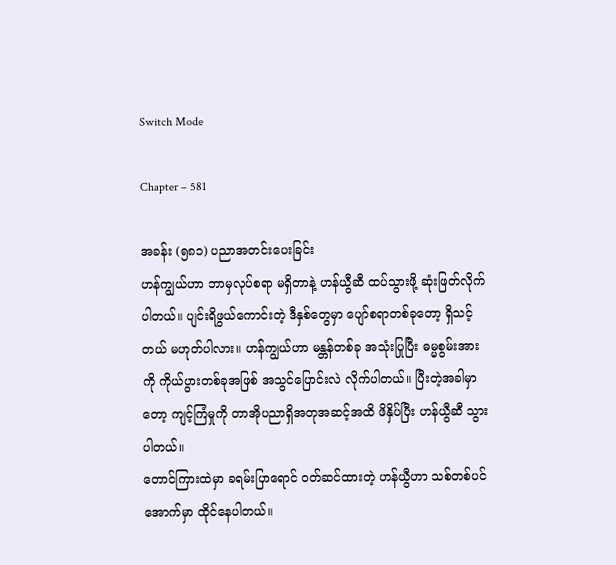Switch Mode

Chapter – 581

အခန်း (၅၈၁) ပညာအတင်းပေးခြင်း
ဟန်ကျွယ်ဟာ ဘာမှလုပ်စရာ မရှိတာနဲ့ ဟန်ယွီဆီ ထပ်သွားဖို့ ဆုံးဖြတ်လိုက်ပါတယ်။ ပျင်းရိဖွယ်ကောင်းတဲ့ ဒီနှစ်တွေမှာ ပျော်စရာတစ်ခုတော့ ရှိသင့်တယ် မဟုတ်ပါလား။ ဟန်ကျွယ်ဟာ မန္တန်တစ်ခု အသုံးပြုပြီး ဓမ္မစွမ်းအားကို ကိုယ်ပွားတစ်ခုအဖြစ် အသွင်ပြောင်းလဲ လိုက်ပါတယ်။ ပြီးတဲ့အခါမှာတော့ ကျင့်ကြံမှုကို တာအိုပညာရှိအတုအဆင့်အထိ ဖိနှိပ်ပြီး ဟန်ယွီဆီ သွားပါတယ်။
တောင်ကြားထဲမှာ ခရမ်းပြာရောင် ဝတ်ဆင်ထားတဲ့ ဟန်ယွီဟာ သစ်တစ်ပင်အောက်မှာ ထိုင်နေပါတယ်။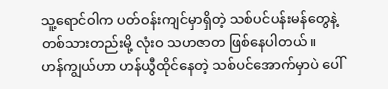သူ့ရောင်ဝါက ပတ်ဝန်းကျင်မှာရှိတဲ့ သစ်ပင်ပန်းမန်တွေနဲ့ တစ်သားတည်းမို့ လုံးဝ သဟဇာတ ဖြစ်နေပါတယ်။
ဟန်ကျွယ်ဟာ ဟန်ယွီထိုင်နေတဲ့ သစ်ပင်အောက်မှာပဲ ပေါ်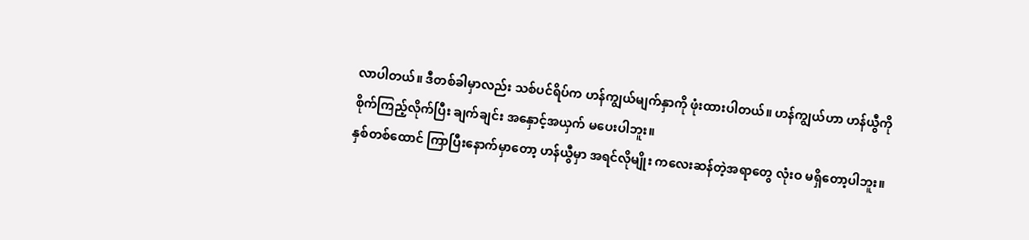လာပါတယ်။ ဒီတစ်ခါမှာလည်း သစ်ပင်ရိပ်က ဟန်ကျွယ်မျက်နှာကို ဖုံးထားပါတယ်။ ဟန်ကျွယ်ဟာ ဟန်ယွီကို စိုက်ကြည့်လိုက်ပြီး ချက်ချင်း အနှောင့်အယှက် မပေးပါဘူး။
နှစ်တစ်ထောင် ကြာပြီးနောက်မှာတော့ ဟန်ယွီမှာ အရင်လိုမျိုး ကလေးဆန်တဲ့အရာတွေ လုံးဝ မရှိတော့ပါဘူး။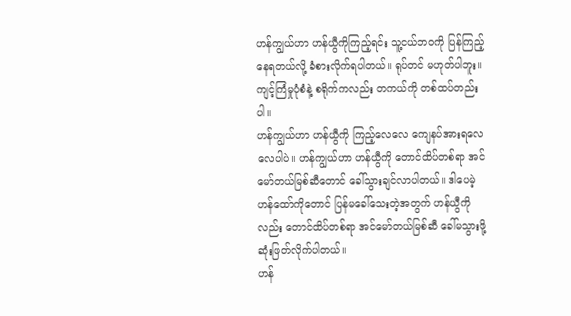ဟန်ကျွယ်ဟာ ဟန်ယွီကိုကြည့်ရင်း သူ့ငယ်ဘဝကို ပြန်ကြည့်နေရတယ်လို့ ခံစားလိုက်ရပါတယ်။ ရုပ်တင် မဟုတ်ပါဘူး။ ကျင့်ကြံမှုပုံစံနဲ့ စရိုက်ကလည်း တကယ်ကို တစ်ထပ်တည်းပါ။
ဟန်ကျွယ်ဟာ ဟန်ယွီကို ကြည့်လေလေ ကျေနပ်အားရလေလေပါပဲ။ ဟန်ကျွယ်ဟာ ဟန်ယွီကို တောင်ထိပ်တစ်ရာ အင်မော်တယ်မြစ်ဆီတောင် ခေါ်သွားချင်လာပါတယ်။ ဒါပေမဲ့ ဟန်ထော်ကိုတောင် ပြန်မခေါ်သေးတဲ့အတွက် ဟန်ယွီကိုလည်း တောင်ထိပ်တစ်ရာ အင်‌မော်တယ်မြစ်ဆီ ခေါ်မသွားဖို့ ဆုံးဖြတ်လိုက်ပါတယ်။
ဟန်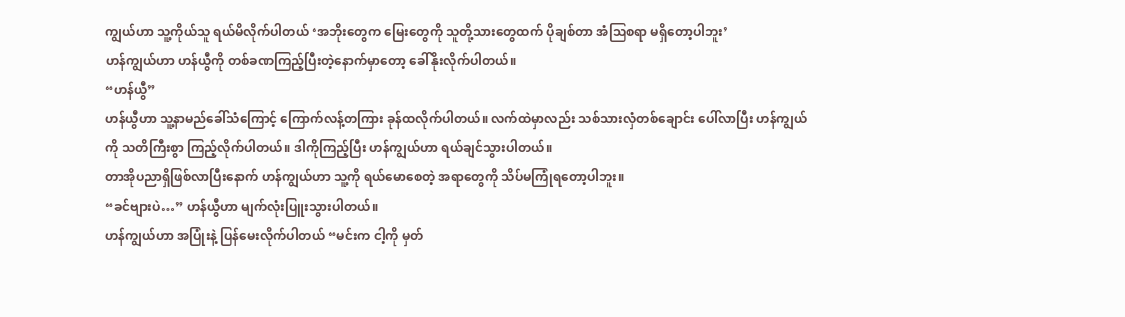ကျွယ်ဟာ သူ့ကိုယ်သူ ရယ်မိလိုက်ပါတယ် ‘အဘိုးတွေက မြေးတွေကို သူတို့သားတွေထက် ပိုချစ်တာ အံဩစရာ မရှိတော့ပါဘူး’
ဟန်ကျွယ်ဟာ ဟန်ယွီကို တစ်ခဏကြည့်ပြီးတဲ့နောက်မှာတော့ ခေါ်နိုးလိုက်ပါတယ်။
“ဟန်ယွီ”
ဟန်ယွီဟာ သူ့နာမည်ခေါ်သံကြောင့် ကြောက်လန့်တကြား ခုန်ထလိုက်ပါတယ်။ လက်ထဲမှာလည်း သစ်သားလှံတစ်ချောင်း ပေါ်လာပြီး ဟန်ကျွယ်ကို သတိကြီးစွာ ကြည့်လိုက်ပါတယ်။ ဒါကိုကြည့်ပြီး ဟန်ကျွယ်ဟာ ရယ်ချင်သွားပါတယ်။
တာအိုပညာရှိဖြစ်လာပြီးနောက် ဟန်ကျွယ်ဟာ သူ့ကို ရယ်မောစေတဲ့ အရာတွေကို သိပ်မကြုံရတော့ပါဘူး။
“ခင်ဗျားပဲ…” ဟန်ယွီဟာ မျက်လုံးပြူးသွားပါတယ်။
ဟန်ကျွယ်ဟာ အပြုံးနဲ့ ပြန်မေးလိုက်ပါတယ် “မင်းက ငါ့ကို မှတ်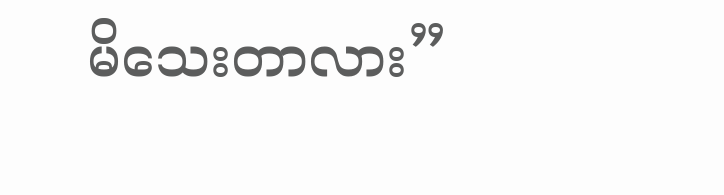မိသေးတာလား”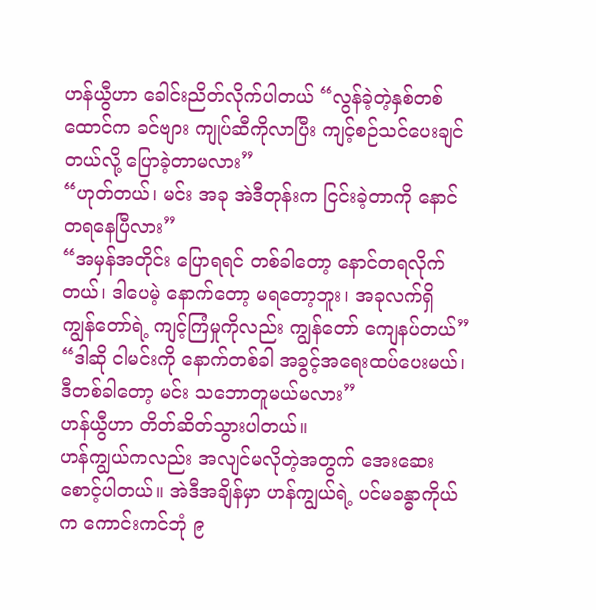ဟန်ယွီဟာ ခေါင်းညိတ်လိုက်ပါတယ် “လွန်ခဲ့တဲ့နှစ်တစ်ထောင်က ခင်ဗျား ကျုပ်ဆီကိုလာပြီး ကျင့်စဉ်သင်ပေးချင်တယ်လို့ ပြောခဲ့တာမလား”
“ဟုတ်တယ်၊ မင်း အခု အဲဒီတုန်းက ငြင်းခဲ့တာကို နောင်တရနေပြီလား”
“အမှန်အတိုင်း ပြောရရင် တစ်ခါတော့ နောင်တရလိုက်တယ်၊ ဒါပေမဲ့ နောက်တော့ မရတော့ဘူး၊ အခုလက်ရှိ ကျွန်တော်ရဲ့ ကျင့်ကြံမှုကိုလည်း ကျွန်တော် ကျေနပ်တယ်”
“ဒါဆို ငါမင်းကို နောက်တစ်ခါ အခွင့်အရေးထပ်ပေးမယ်၊ ဒီတစ်ခါတော့ မင်း သဘောတူမယ်မလား”
ဟန်ယွီဟာ တိတ်ဆိတ်သွားပါတယ်။
ဟန်ကျွယ်ကလည်း အလျင်မလိုတဲ့အတွက် အေးဆေးစောင့်ပါတယ်။ အဲဒီအချိန်မှာ ဟန်ကျွယ်ရဲ့ ပင်မခန္ဓာကိုယ်က ကောင်းကင်ဘုံ ၉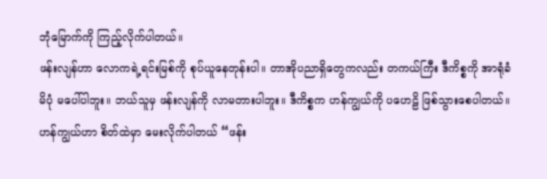ဘုံမြောက်ကို ကြည့်လိုက်ပါတယ်။
ဖန်းလျန်ဟာ လောကရဲ့ရင်းမြစ်ကို စုပ်ယူနေတုန်းပါ။ တာအိုပညာရှိတွေကလည်း တကယ်ကြီး ဒီကိစ္စကို အာရုံခံမိပုံ မပေါ်ပါဘူး။ ဘယ်သူမှ ဖန်းလျန်ကို လာမတားပါဘူး။ ဒီကိစ္စက ဟန်ကျွယ်ကို ပဟေဠိ ဖြစ်သွားစေပါတယ်။
ဟန်ကျွယ်ဟာ စိတ်ထဲမှာ မေးလိုက်ပါတယ် “ဖန်း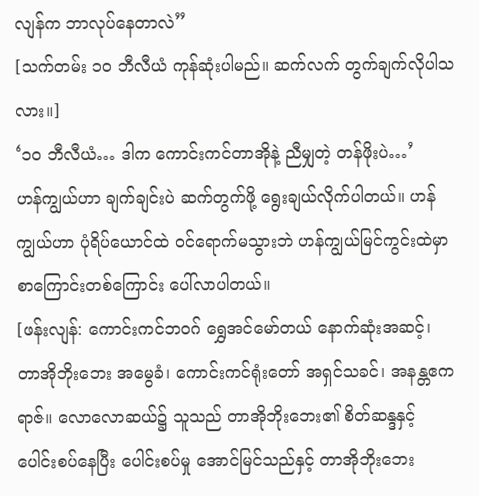လျန်က ဘာလုပ်နေတာလဲ”
[သက်တမ်း ၁၀ ဘီလီယံ ကုန်ဆုံးပါမည်။ ဆက်လက် တွက်ချက်လိုပါသလား။]
‘၁၀ ဘီလီယံ… ဒါက ကောင်းကင်တာအိုနဲ့ ညီမျှတဲ့ တန်ဖိုးပဲ…’
ဟန်ကျွယ်ဟာ ချက်ချင်းပဲ ဆက်တွက်ဖို့ ရွေးချယ်လိုက်ပါတယ်။ ဟန်ကျွယ်ဟာ ပုံရိပ်ယောင်ထဲ ဝင်ရောက်မသွားဘဲ ဟန်ကျွယ်မြင်ကွင်းထဲမှာ စာကြောင်းတစ်ကြောင်း ပေါ်လာပါတယ်။
[ဖန်းလျန်: ကောင်းကင်ဘဝဂ် ရွှေအင်မော်တယ် နောက်ဆုံးအဆင့်၊ တာအိုဘိုးဘေး အမွေခံ၊ ကောင်းကင်ရုံးတော် အရှင်သခင်၊ အနန္တဧကရာဇ်။ လောလောဆယ်၌ သူသည် တာအိုဘိုးဘေး၏ စိတ်ဆန္ဒနှင့် ပေါင်းစပ်နေပြီး ပေါင်းစပ်မှု အောင်မြင်သည်နှင့် တာအိုဘိုးဘေး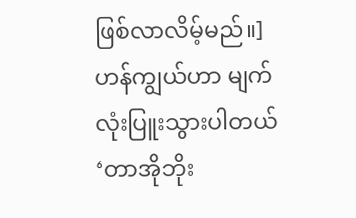ဖြစ်လာလိမ့်မည်။]
ဟန်ကျွယ်ဟာ မျက်လုံးပြူးသွားပါတယ် ‘တာအိုဘိုး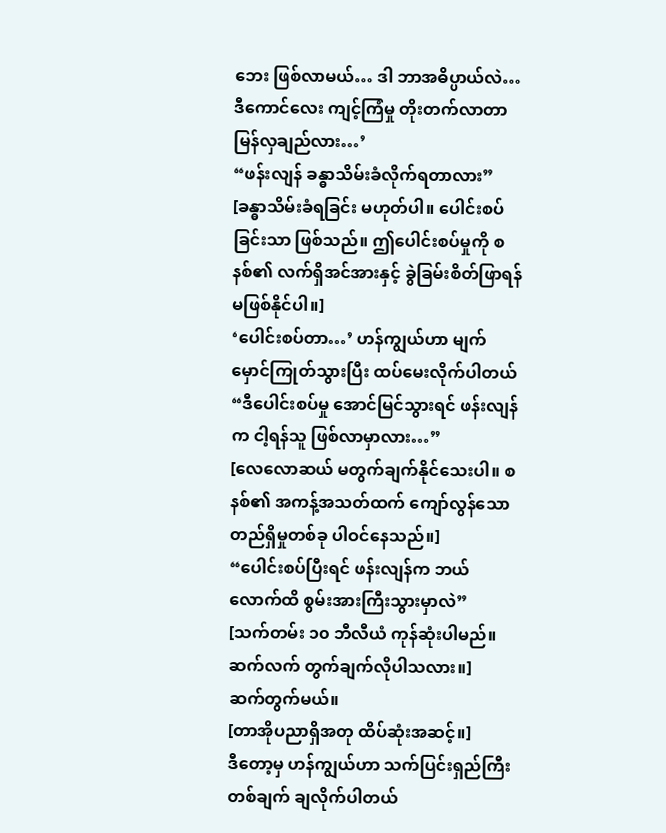ဘေး ဖြစ်လာမယ်… ဒါ ဘာအဓိပ္ပာယ်လဲ… ဒီကောင်လေး ကျင့်ကြံမှု တိုးတက်လာတာ မြန်လှချည်လား…’
“ဖန်းလျန် ခန္ဓာသိမ်းခံလိုက်ရတာလား”
[ခန္ဓာသိမ်းခံရခြင်း မဟုတ်ပါ။ ပေါင်းစပ်ခြင်းသာ ဖြစ်သည်။ ဤပေါင်းစပ်မှုကို စနစ်၏ လက်ရှိအင်အားနှင့် ခွဲခြမ်းစိတ်ဖြာရန် မဖြစ်နိုင်ပါ။]
‘ပေါင်းစပ်တာ…’ ဟန်ကျွယ်ဟာ မျက်မှောင်ကြုတ်သွားပြီး ထပ်မေးလိုက်ပါတယ် “ဒီပေါင်းစပ်မှု အောင်မြင်သွားရင် ဖန်းလျန်က ငါ့ရန်သူ ဖြစ်လာမှာလား…”
[လေလောဆယ် မတွက်ချက်နိုင်သေးပါ။ စနစ်၏ အကန့်အသတ်ထက် ကျော်လွန်သော တည်ရှိမှုတစ်ခု ပါဝင်နေသည်။]
“ပေါင်းစပ်ပြီးရင် ဖန်းလျန်က ဘယ်လောက်ထိ စွမ်းအားကြီးသွားမှာလဲ”
[သက်တမ်း ၁၀ ဘီလီယံ ကုန်ဆုံးပါမည်။ ဆက်လက် တွက်ချက်လိုပါသလား။]
ဆက်တွက်မယ်။
[တာအိုပညာရှိအတု ထိပ်ဆုံးအဆင့်။]
ဒီတော့မှ ဟန်ကျွယ်ဟာ သက်ပြင်းရှည်ကြီးတစ်ချက် ချလိုက်ပါတယ်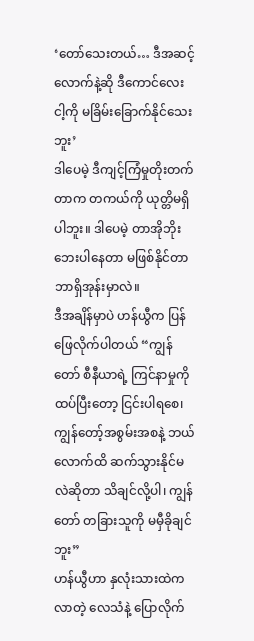‘တော်သေးတယ်… ဒီအဆင့်လောက်နဲ့ဆို ဒီကောင်လေး ငါ့ကို မခြိမ်းခြောက်နိုင်သေးဘူး’
ဒါပေမဲ့ ဒီကျင့်ကြံမှုတိုးတက်တာက တကယ်ကို ယုတ္တိမရှိပါဘူး။ ဒါပေမဲ့ တာအိုဘိုးဘေးပါနေတာ မဖြစ်နိုင်တာ ဘာရှိအုန်းမှာလဲ။
ဒီအချိန်မှာပဲ ဟန်ယွီက ပြန်ဖြေလိုက်ပါတယ် “ကျွန်တော် စီနီယာရဲ့ ကြင်နာမှုကို ထပ်ပြီးတော့ ငြင်းပါရစေ၊ ကျွန်တော့်အစွမ်းအစနဲ့ ဘယ်လောက်ထိ ဆက်သွားနိုင်မလဲဆိုတာ သိချင်လို့ပါ၊ ကျွန်တော် တခြားသူကို မမှီခိုချင်ဘူး”
ဟန်ယွီဟာ နှလုံးသားထဲကလာတဲ့ လေသံနဲ့ ပြောလိုက်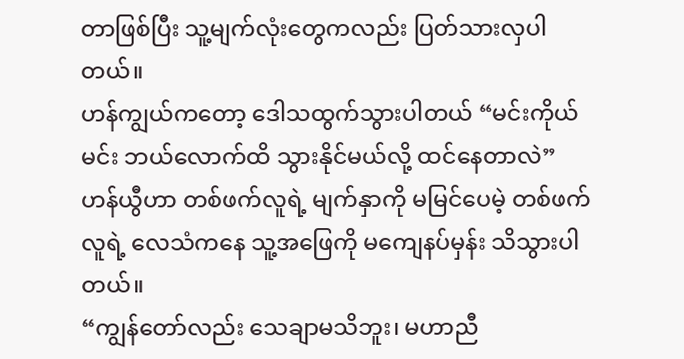တာဖြစ်ပြီး သူ့မျက်လုံးတွေကလည်း ပြတ်သားလှပါတယ်။
ဟန်ကျွယ်ကတော့ ဒေါသထွက်သွားပါတယ် “မင်းကိုယ်မင်း ဘယ်လောက်ထိ သွားနိုင်မယ်လို့ ထင်နေတာလဲ”
ဟန်ယွီဟာ တစ်ဖက်လူရဲ့ မျက်နှာကို မမြင်ပေမဲ့ တစ်ဖက်လူရဲ့ လေသံကနေ သူ့အဖြေကို မကျေနပ်မှန်း သိသွားပါတယ်။
“ကျွန်တော်လည်း သေချာမသိဘူး၊ မဟာညီ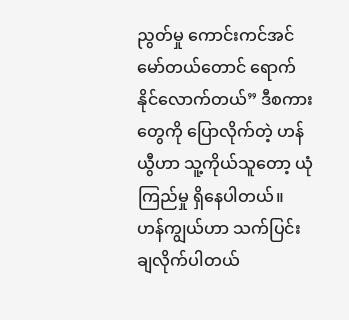ညွတ်မှု ကောင်းကင်အင်မော်တယ်တောင် ရောက်နိုင်လောက်တယ်” ဒီစကားတွေကို ပြောလိုက်တဲ့ ဟန်ယွီဟာ သူ့ကိုယ်သူတော့ ယုံကြည်မှု ရှိနေပါတယ်။
ဟန်ကျွယ်ဟာ သက်ပြင်းချလိုက်ပါတယ်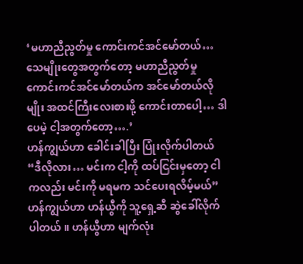‘မဟာညီညွတ်မှု ကောင်းကင်အင်မော်တယ်… သေမျိုးတွေအတွက်တော့ မဟာညီညွတ်မှု ကောင်းကင်အင်မော်တယ်က အင်မော်တယ်လိုမျိုး အထင်ကြီးလေးစားဖို့ ကောင်းတာပေါ့… ဒါပေမဲ့ ငါ့အတွက်တော့….’
ဟန်ကျွယ်ဟာ ခေါင်းခါပြီး ပြုံးလိုက်ပါတယ် “ဒီလိုလား… မင်းက ငါ့ကို ထပ်ငြင်းမှတော့ ငါကလည်း မင်းကို မရမက သင်ပေးရလိမ့်မယ်”
ဟန်ကျွယ်ဟာ ဟန်ယွီကို သူ့ရှေ့ဆီ ဆွဲခေါ်လိုက်ပါတယ်။ ဟန်ယွီဟာ မျက်လုံး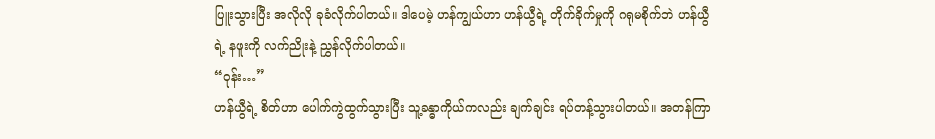ပြူးသွားပြီး အလိုလို ခုခံလိုက်ပါတယ်။ ဒါပေမဲ့ ဟန်ကျွယ်ဟာ ဟန်ယွီရဲ့ တိုက်ခိုက်မှုကို ဂရုမစိုက်ဘဲ ဟန်ယွီရဲ့ နဖူးကို လက်ညိုးနဲ့ ညွှန်လိုက်ပါတယ်။
“ဝုန်း…”
ဟန်ယွီရဲ့ စိတ်ဟာ ပေါက်ကွဲထွက်သွားပြီး သူ့ခန္ဓာကိုယ်ကလည်း ချက်ချင်း ရပ်တန့်သွားပါတယ်။ အတန်ကြာ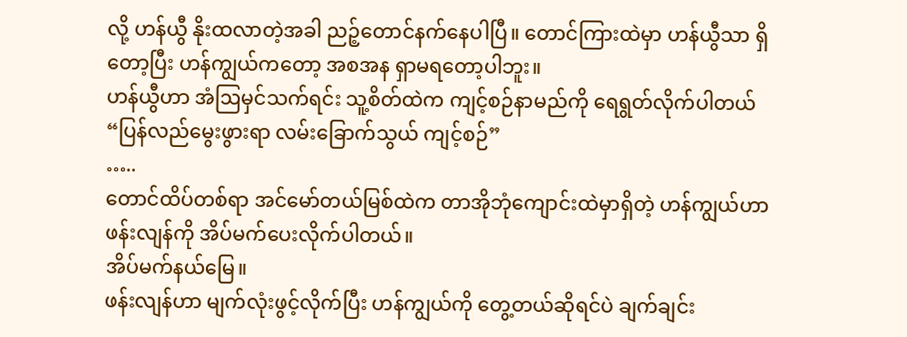လို့ ဟန်ယွီ နိုးထလာတဲ့အခါ ညဉ့်တောင်နက်နေပါပြီ။ တောင်ကြားထဲမှာ ဟန်ယွီသာ ရှိတော့ပြီး ဟန်ကျွယ်ကတော့ အစအန ရှာမရတော့ပါဘူး။
ဟန်ယွီဟာ အံဩမှင်သက်ရင်း သူ့စိတ်ထဲက ကျင့်စဉ်နာမည်ကို ရေရွတ်လိုက်ပါတယ် “ပြန်လည်မွေးဖွားရာ လမ်းခြောက်သွယ် ကျင့်စဉ်”
…..
တောင်ထိပ်တစ်ရာ အင်မော်တယ်မြစ်ထဲက တာအိုဘုံကျောင်းထဲမှာရှိတဲ့ ဟန်ကျွယ်ဟာ ဖန်းလျန်ကို အိပ်မက်ပေးလိုက်ပါတယ်။
အိပ်မက်နယ်မြေ။
ဖန်းလျန်ဟာ မျက်လုံးဖွင့်လိုက်ပြီး ဟန်ကျွယ်ကို တွေ့တယ်ဆိုရင်ပဲ ချက်ချင်း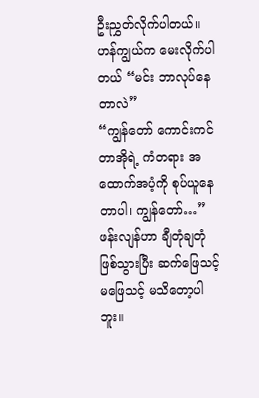ဦးညွှတ်လိုက်ပါတယ်။ ဟန်ကျွယ်က မေးလိုက်ပါတယ် “မင်း ဘာလုပ်နေတာလဲ”
“ကျွန်တော် ကောင်းကင်တာအိုရဲ့ ကံတရား အထောက်အပံ့ကို စုပ်ယူနေတာပါ၊ ကျွန်တော်…” ဖန်းလျန်ဟာ ချီတုံချတုံ ဖြစ်သွားပြီး ဆက်ဖြေသင့်မဖြေသင့် မသိတော့ပါဘူး။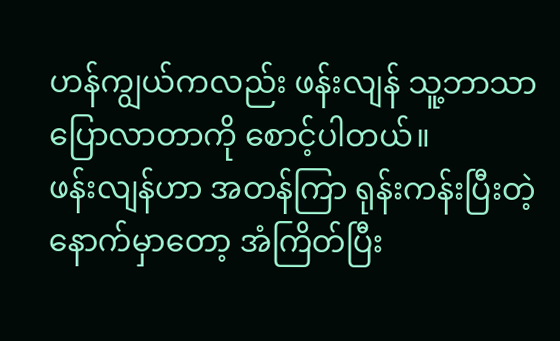ဟန်ကျွယ်ကလည်း ဖန်းလျန် သူ့ဘာသာ ပြောလာတာကို စောင့်ပါတယ်။
ဖန်းလျန်ဟာ အတန်ကြာ ရုန်းကန်းပြီးတဲ့နောက်မှာတော့ အံကြိတ်ပြီး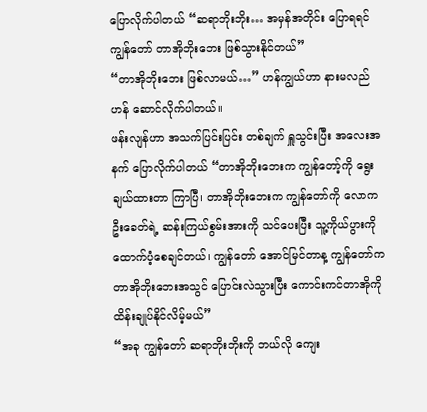ပြောလိုက်ပါတယ် “ဆရာဘိုးဘိုး… အမှန်အတိုင်း ပြောရရင် ကျွန်တော် တာအိုဘိုးဘေး ဖြစ်သွားနိုင်တယ်”
“တာအိုဘိုးဘေး ဖြစ်လာမယ်…” ဟန်ကျွယ်ဟာ နားမလည်ဟန် ဆောင်လိုက်ပါတယ်။
ဖန်းလျန်ဟာ အသက်ပြင်းပြင်း တစ်ချက် ရှူသွင်းပြီး အလေးအနက် ပြောလိုက်ပါတယ် “တာအိုဘိုးဘေးက ကျွန်တော့်ကို ရွေးချယ်ထားတာ ကြာပြီ၊ တာအိုဘိုးဘေးက ကျွန်တော်ကို လောကဦးခေတ်ရဲ့ ဆန်းကြယ်စွမ်းအားကို သင်ပေးပြီး သူ့ကိုယ်ပွားကို ထောက်ပံ့စေချင်တယ်၊ ကျွန်တော် အောင်မြင်တာန့ ကျွန်တော်က တာအိုဘိုးဘေးအသွင် ပြောင်းလဲသွားပြီး ကောင်းကင်တာအိုကို ထိန်းချုပ်နိုင်လိမ့်မယ်”
“အခု ကျွန်တော် ဆရာဘိုးဘိုးကို ဘယ်လို ကျေး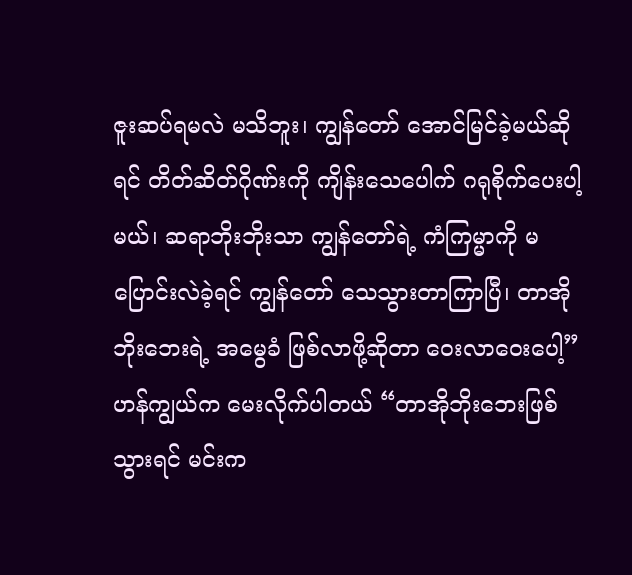ဇူးဆပ်ရမလဲ မသိဘူး၊ ကျွန်တော် အောင်မြင်ခဲ့မယ်ဆိုရင် တိတ်ဆိတ်ဂိုဏ်းကို ကျိန်းသေပေါက် ဂရုစိုက်ပေးပါ့မယ်၊ ဆရာဘိုးဘိုးသာ ကျွန်တော်ရဲ့ ကံကြမ္မာကို မပြောင်းလဲခဲ့ရင် ကျွန်‌တော် သေသွားတာကြာပြီ၊ တာအိုဘိုးဘေးရဲ့ အမွေခံ ဖြစ်လာဖို့ဆိုတာ ဝေးလာဝေးပေါ့”
ဟန်ကျွယ်က မေးလိုက်ပါတယ် “တာအိုဘိုးဘေးဖြစ်သွားရင် မင်းက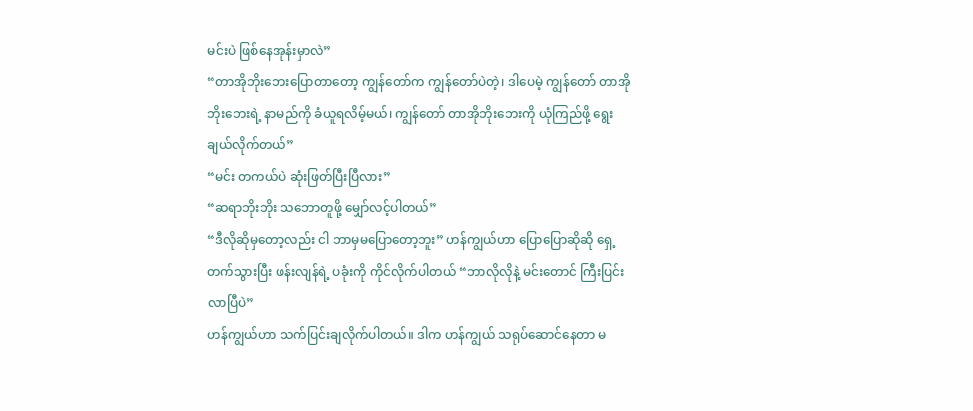မင်းပဲ ဖြစ်နေအုန်းမှာလဲ”
“တာအိုဘိုးဘေးပြောတာတော့ ကျွန်တော်က ကျွန်တော်ပဲတဲ့၊ ဒါပေမဲ့ ကျွန်တော် တာအိုဘိုးဘေးရဲ့ နာမည်ကို ခံယူရလိမ့်မယ်၊ ကျွန်တော် တာအိုဘိုးဘေးကို ယုံကြည်ဖို့ ရွေးချယ်လိုက်တယ်”
“မင်း တကယ်ပဲ ဆုံးဖြတ်ပြီးပြီလား”
“ဆရာဘိုးဘိုး သဘောတူဖို့ မျှော်လင့်ပါတယ်”
“ဒီလိုဆိုမှတော့လည်း ငါ ဘာမှမပြောတော့ဘူး” ဟန်ကျွယ်ဟာ ပြောပြောဆိုဆို ရှေ့တက်သွားပြီး ဖန်းလျန်ရဲ့ ပခုံးကို ကိုင်လိုက်ပါတယ် “ဘာလိုလိုနဲ့ မင်းတောင် ကြီးပြင်းလာပြီပဲ”
ဟန်ကျွယ်ဟာ သက်ပြင်းချလိုက်ပါတယ်။ ဒါက ဟန်ကျွယ် သရုပ်ဆောင်နေတာ မ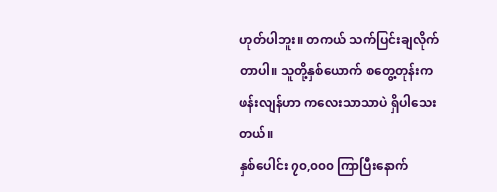ဟုတ်ပါဘူး။ တကယ် သက်ပြင်းချလိုက်တာပါ။ သူတို့နှစ်ယောက် စတွေ့တုန်းက ဖန်းလျန်ဟာ ကလေးသာသာပဲ ရှိပါသေးတယ်။
နှစ်ပေါင်း ၇၀,၀၀၀ ကြာပြီးနောက်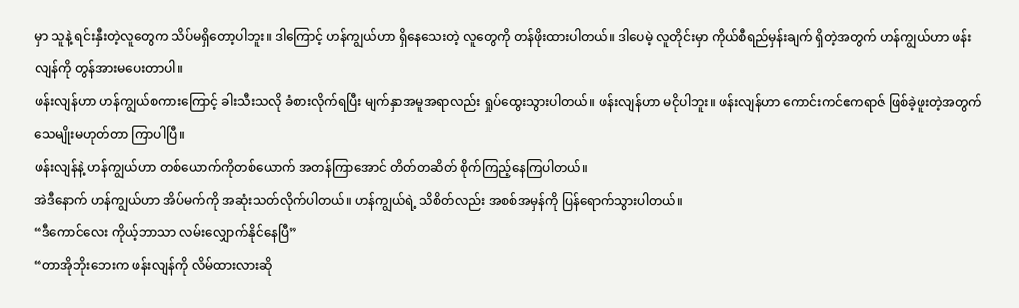မှာ သူနဲ့ ရင်းနှီးတဲ့လူတွေက သိပ်မရှိတော့ပါဘူး။ ဒါကြောင့် ဟန်ကျွယ်ဟာ ရှိနေသေးတဲ့ လူတွေကို တန်ဖိုးထားပါတယ်။ ဒါပေမဲ့ လူတိုင်းမှာ ကိုယ်စီရည်မှန်းချက် ရှိတဲ့အတွက် ဟန်ကျွယ်ဟာ ဖန်းလျန်ကို တွန်အားမပေးတာပါ။
ဖန်းလျန်ဟာ ဟန်ကျွယ်စကားကြောင့် ခါးသီးသလို ခံစားလိုက်ရပြီး မျက်နှာအမူအရာလည်း ရှုပ်ထွေးသွားပါတယ်။ ဖန်းလျန်ဟာ မငိုပါဘူး။ ဖန်းလျန်ဟာ ကောင်းကင်ဧကရာဇ် ဖြစ်ခဲ့ဖူးတဲ့အတွက် သေမျိုးမဟုတ်တာ ကြာပါပြီ။
ဖန်းလျန်နဲ့ ဟန်ကျွယ်ဟာ တစ်ယောက်ကိုတစ်ယောက် အတန်ကြာအောင် တိတ်တဆိတ် စိုက်ကြည့်နေကြပါတယ်။
အဲဒီနောက် ဟန်ကျွယ်ဟာ အိပ်မက်ကို အဆုံးသတ်လိုက်ပါတယ်။ ဟန်ကျွယ်ရဲ့ သိစိတ်လည်း အစစ်အမှန်ကို ပြန်ရောက်သွားပါတယ်။
“ဒီကောင်လေး ကိုယ့်ဘာသာ လမ်းလျှောက်နိုင်နေပြီ”
“တာအိုဘိုးဘေးက ဖန်းလျန်ကို လိမ်ထားလားဆို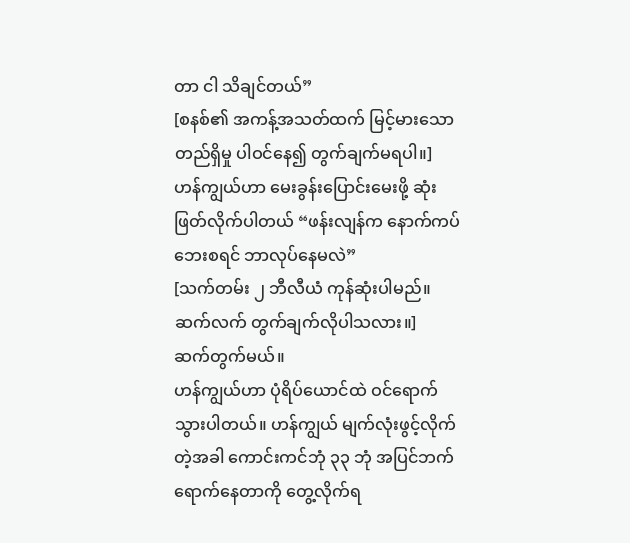တာ ငါ သိချင်တယ်”
[စနစ်၏ အကန့်အသတ်ထက် မြင့်မားသော တည်ရှိမှု ပါဝင်နေ၍ တွက်ချက်မရပါ။]
ဟန်ကျွယ်ဟာ မေးခွန်းပြောင်းမေးဖို့ ဆုံးဖြတ်လိုက်ပါတယ် “ဖန်းလျန်က နောက်ကပ်ဘေးစရင် ဘာလုပ်နေမလဲ”
[သက်တမ်း ၂ ဘီလီယံ ကုန်ဆုံးပါမည်။ ဆက်လက် တွက်ချက်လိုပါသလား။]
ဆက်တွက်မယ်။
ဟန်ကျွယ်ဟာ ပုံရိပ်ယောင်ထဲ ဝင်ရောက်သွားပါတယ်။ ဟန်ကျွယ် မျက်လုံးဖွင့်လိုက်တဲ့အခါ ကောင်းကင်ဘုံ ၃၃ ဘုံ အပြင်ဘက် ရောက်နေတာကို တွေ့လိုက်ရ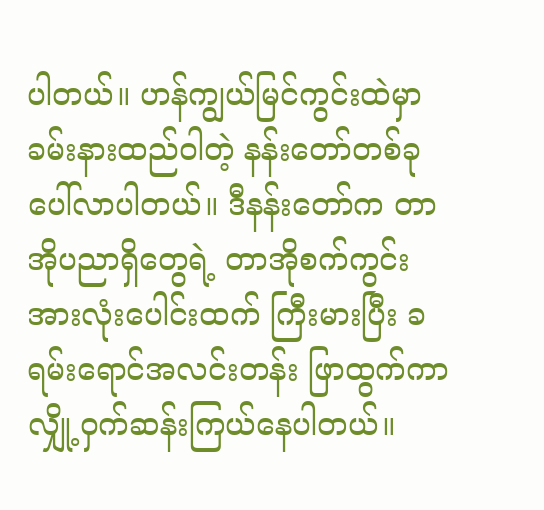ပါတယ်။ ဟန်ကျွယ်မြင်ကွင်းထဲမှာ ခမ်းနားထည်ဝါတဲ့ နန်းတော်တစ်ခု ပေါ်လာပါတယ်။ ဒီနန်းတော်က တာအိုပညာရှိတွေရဲ့ တာအိုစက်ကွင်း အားလုံးပေါင်းထက် ကြီးမားပြီး ခရမ်းရောင်အလင်းတန်း ဖြာထွက်ကာ လျှို့ဝှက်ဆန်းကြယ်နေပါတယ်။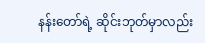နန်းတော်ရဲ့ ဆိုင်းဘုတ်မှာလည်း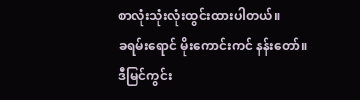စာလုံးသုံးလုံးထွင်းထားပါတယ်။
ခရမ်းရောင် မိုးကောင်းကင် နန်းတော်။
ဒီမြင်ကွင်း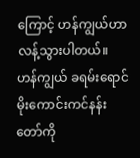ကြောင့် ဟန်ကျွယ်ဟာ လန့်သွားပါတယ်။ ဟန်ကျွယ် ခရမ်းရောင် မိုးကောင်းကင်နန်းတော်ကို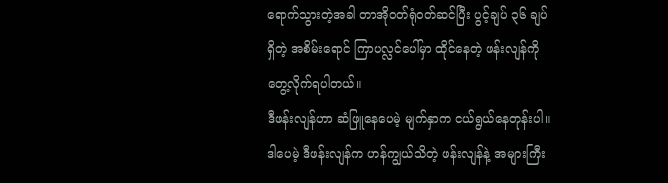ရောက်သွားတဲ့အခါ တာအိုဝတ်ရုံဝတ်ဆင်ပြီး ပွင့်ချပ် ၃၆ ချပ်ရှိတဲ့ အစိမ်းရောင် ကြာပလ္လင်ပေါ်မှာ ထိုင်နေတဲ့ ဖန်းလျန်ကို တွေ့လိုက်ရပါတယ်။
ဒီဖန်းလျန်ဟာ ဆံဖြူနေပေမဲ့ မျက်နှာက ငယ်ရွယ်နေတုန်းပါ။ ဒါပေမဲ့ ဒီဖန်းလျန်က ဟန်ကျွယ်သိတဲ့ ဖန်းလျန်နဲ့ အများကြီး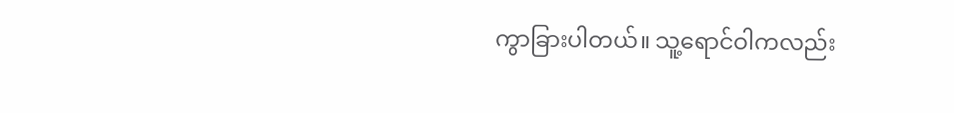ကွာခြားပါတယ်။ သူ့ရောင်ဝါကလည်း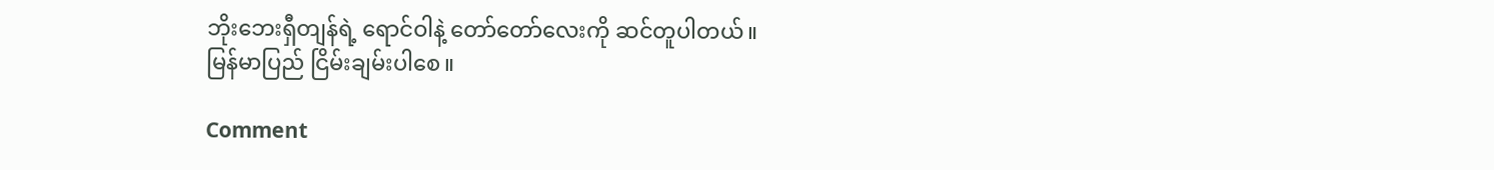ဘိုးဘေးရှီတျန်ရဲ့ ရောင်ဝါနဲ့ တော်တော်လေးကို ဆင်တူပါတယ်။
မြန်မာပြည် ငြိမ်းချမ်းပါစေ။

Comment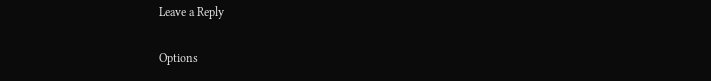Leave a Reply

Options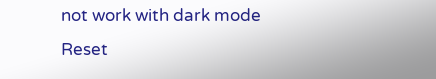not work with dark mode
Reset